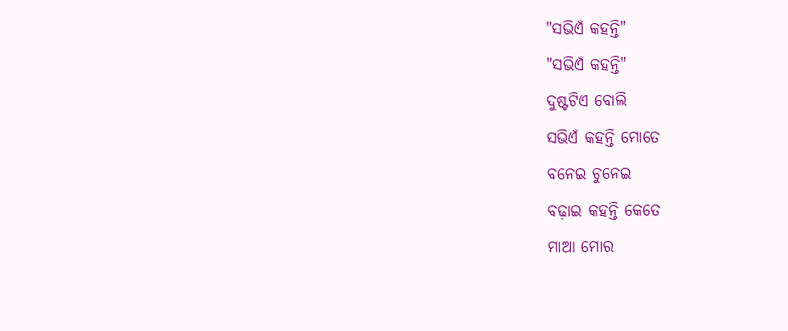"ସଭିଏଁ କହନ୍ତି"
"ସଭିଏଁ କହନ୍ତି"
ଦୁଷ୍ଟଟିଏ ବୋଲି
ସଭିଏଁ କହନ୍ତି ମୋତେ
ବନେଇ ଚୁନେଇ
ବଢ଼ାଇ କହନ୍ତି କେତେ
ମାଆ ମୋର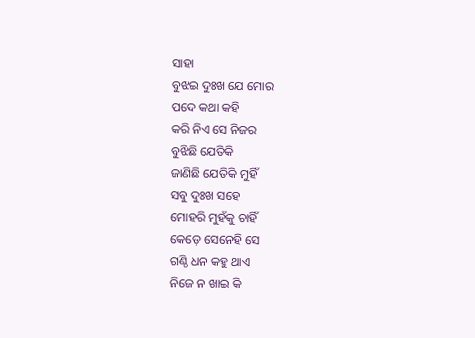ସାହା
ବୁଝଇ ଦୁଃଖ ଯେ ମୋର
ପଦେ କଥା କହି
କରି ନିଏ ସେ ନିଜର
ବୁଝିଛି ଯେତିକି
ଜାଣିଛି ଯେତିକି ମୁହିଁ
ସବୁ ଦୁଃଖ ସହେ
ମୋହରି ମୁହଁକୁ ଚାହିଁ
କେଡ଼େ ସେନେହି ସେ
ଗଣ୍ଠି ଧନ କହୁ ଥାଏ
ନିଜେ ନ ଖାଇ କି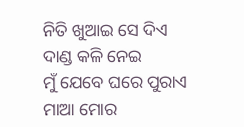ନିତି ଖୁଆଇ ସେ ଦିଏ
ଦାଣ୍ଡ କଳି ନେଇ
ମୁଁ ଯେବେ ଘରେ ପୁରାଏ
ମାଆ ମୋର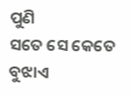ପୁଣି
ସତେ ସେ କେତେ ବୁଝାଏ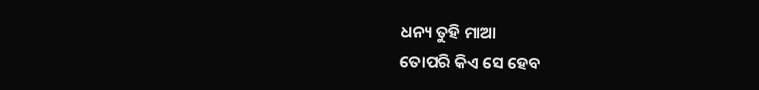ଧନ୍ୟ ତୁହି ମାଆ
ତୋପରି କିଏ ସେ ହେବ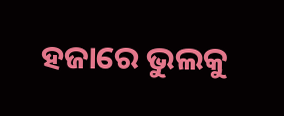ହଜାରେ ଭୁଲକୁ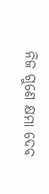ନିଜ ଗୁଣେ କ୍ଷମା ଦେବ